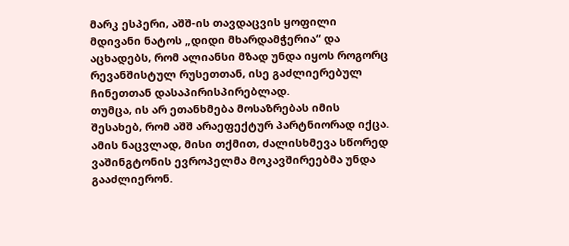მარკ ესპერი, აშშ-ის თავდაცვის ყოფილი მდივანი ნატოს „დიდი მხარდამჭერია“ და აცხადებს, რომ ალიანსი მზად უნდა იყოს როგორც რევანშისტულ რუსეთთან, ისე გაძლიერებულ ჩინეთთან დასაპირისპირებლად.
თუმცა, ის არ ეთანხმება მოსაზრებას იმის შესახებ, რომ აშშ არაეფექტურ პარტნიორად იქცა. ამის ნაცვლად, მისი თქმით, ძალისხმევა სწორედ ვაშინგტონის ევროპელმა მოკავშირეებმა უნდა გააძლიერონ.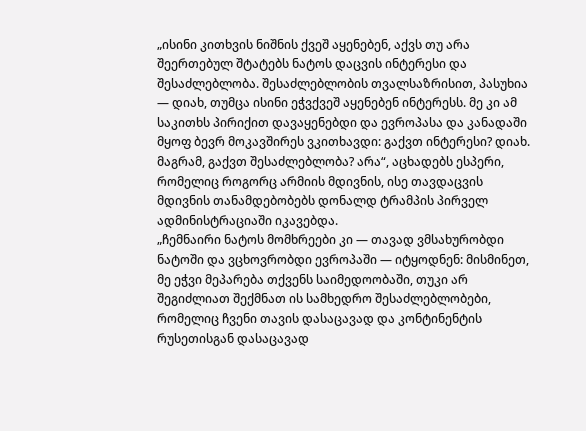„ისინი კითხვის ნიშნის ქვეშ აყენებენ, აქვს თუ არა შეერთებულ შტატებს ნატოს დაცვის ინტერესი და შესაძლებლობა. შესაძლებლობის თვალსაზრისით, პასუხია — დიახ, თუმცა ისინი ეჭვქვეშ აყენებენ ინტერესს. მე კი ამ საკითხს პირიქით დავაყენებდი და ევროპასა და კანადაში მყოფ ბევრ მოკავშირეს ვკითხავდი: გაქვთ ინტერესი? დიახ. მაგრამ, გაქვთ შესაძლებლობა? არა“, აცხადებს ესპერი, რომელიც როგორც არმიის მდივნის, ისე თავდაცვის მდივნის თანამდებობებს დონალდ ტრამპის პირველ ადმინისტრაციაში იკავებდა.
„ჩემნაირი ნატოს მომხრეები კი — თავად ვმსახურობდი ნატოში და ვცხოვრობდი ევროპაში — იტყოდნენ: მისმინეთ, მე ეჭვი მეპარება თქვენს საიმედოობაში, თუკი არ შეგიძლიათ შექმნათ ის სამხედრო შესაძლებლობები, რომელიც ჩვენი თავის დასაცავად და კონტინენტის რუსეთისგან დასაცავად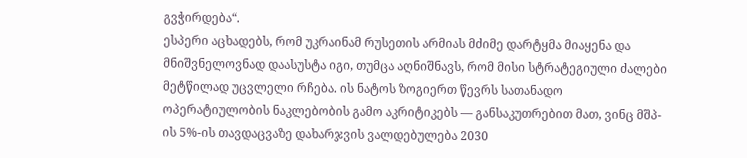გვჭირდება“.
ესპერი აცხადებს, რომ უკრაინამ რუსეთის არმიას მძიმე დარტყმა მიაყენა და მნიშვნელოვნად დაასუსტა იგი, თუმცა აღნიშნავს, რომ მისი სტრატეგიული ძალები მეტწილად უცვლელი რჩება. ის ნატოს ზოგიერთ წევრს სათანადო ოპერატიულობის ნაკლებობის გამო აკრიტიკებს — განსაკუთრებით მათ, ვინც მშპ-ის 5%-ის თავდაცვაზე დახარჯვის ვალდებულება 2030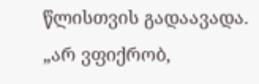წლისთვის გადაავადა.
„არ ვფიქრობ,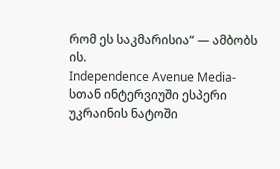რომ ეს საკმარისია“ — ამბობს ის.
Independence Avenue Media-სთან ინტერვიუში ესპერი უკრაინის ნატოში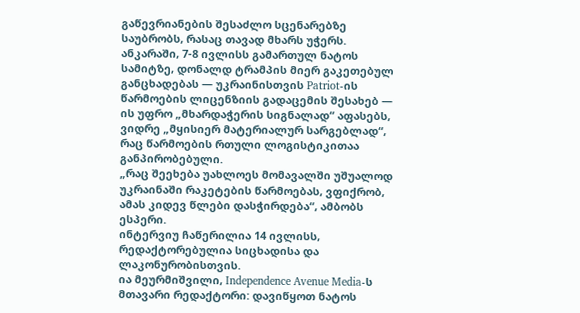გაწევრიანების შესაძლო სცენარებზე საუბრობს, რასაც თავად მხარს უჭერს. ანკარაში, 7-8 ივლისს გამართულ ნატოს სამიტზე, დონალდ ტრამპის მიერ გაკეთებულ განცხადებას — უკრაინისთვის Patriot-ის წარმოების ლიცენზიის გადაცემის შესახებ — ის უფრო „მხარდაჭერის სიგნალად“ აფასებს, ვიდრე „მყისიერ მატერიალურ სარგებლად“, რაც წარმოების რთული ლოგისტიკითაა განპირობებული.
„რაც შეეხება უახლოეს მომავალში უშუალოდ უკრაინაში რაკეტების წარმოებას, ვფიქრობ, ამას კიდევ წლები დასჭირდება“, ამბობს ესპერი.
ინტერვიუ ჩაწერილია 14 ივლისს, რედაქტორებულია სიცხადისა და ლაკონურობისთვის.
ია მეურმიშვილი, Independence Avenue Media-ს მთავარი რედაქტორი: დავიწყოთ ნატოს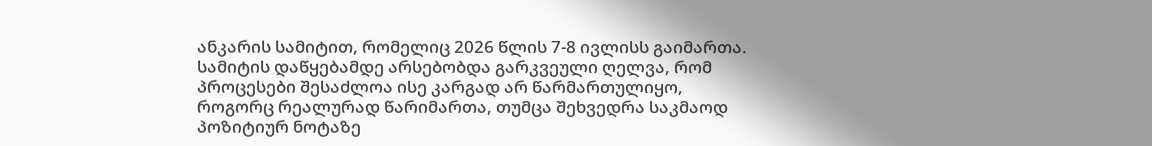ანკარის სამიტით, რომელიც 2026 წლის 7-8 ივლისს გაიმართა. სამიტის დაწყებამდე არსებობდა გარკვეული ღელვა, რომ პროცესები შესაძლოა ისე კარგად არ წარმართულიყო, როგორც რეალურად წარიმართა, თუმცა შეხვედრა საკმაოდ პოზიტიურ ნოტაზე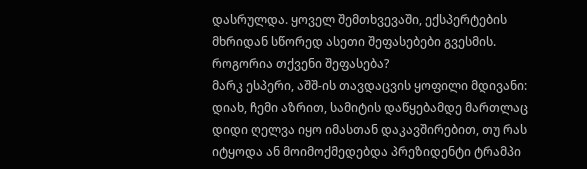დასრულდა. ყოველ შემთხვევაში, ექსპერტების მხრიდან სწორედ ასეთი შეფასებები გვესმის. როგორია თქვენი შეფასება?
მარკ ესპერი, აშშ-ის თავდაცვის ყოფილი მდივანი: დიახ, ჩემი აზრით, სამიტის დაწყებამდე მართლაც დიდი ღელვა იყო იმასთან დაკავშირებით, თუ რას იტყოდა ან მოიმოქმედებდა პრეზიდენტი ტრამპი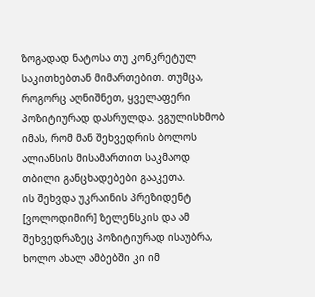ზოგადად ნატოსა თუ კონკრეტულ საკითხებთან მიმართებით. თუმცა, როგორც აღნიშნეთ, ყველაფერი პოზიტიურად დასრულდა. ვგულისხმობ იმას, რომ მან შეხვედრის ბოლოს ალიანსის მისამართით საკმაოდ თბილი განცხადებები გააკეთა.
ის შეხვდა უკრაინის პრეზიდენტ [ვოლოდიმირ] ზელენსკის და ამ შეხვედრაზეც პოზიტიურად ისაუბრა, ხოლო ახალ ამბებში კი იმ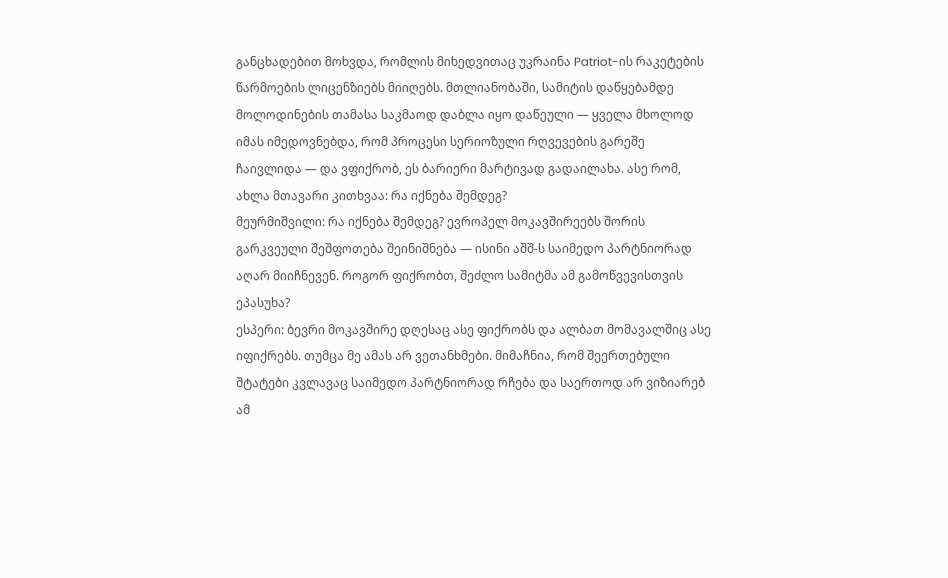განცხადებით მოხვდა, რომლის მიხედვითაც უკრაინა Patriot-ის რაკეტების წარმოების ლიცენზიებს მიიღებს. მთლიანობაში, სამიტის დაწყებამდე მოლოდინების თამასა საკმაოდ დაბლა იყო დაწეული — ყველა მხოლოდ იმას იმედოვნებდა, რომ პროცესი სერიოზული რღვევების გარეშე ჩაივლიდა — და ვფიქრობ, ეს ბარიერი მარტივად გადაილახა. ასე რომ, ახლა მთავარი კითხვაა: რა იქნება შემდეგ?
მეურმიშვილი: რა იქნება შემდეგ? ევროპელ მოკავშირეებს შორის გარკვეული შეშფოთება შეინიშნება — ისინი აშშ-ს საიმედო პარტნიორად აღარ მიიჩნევენ. როგორ ფიქრობთ, შეძლო სამიტმა ამ გამოწვევისთვის ეპასუხა?
ესპერი: ბევრი მოკავშირე დღესაც ასე ფიქრობს და ალბათ მომავალშიც ასე იფიქრებს. თუმცა მე ამას არ ვეთანხმები. მიმაჩნია, რომ შეერთებული შტატები კვლავაც საიმედო პარტნიორად რჩება და საერთოდ არ ვიზიარებ ამ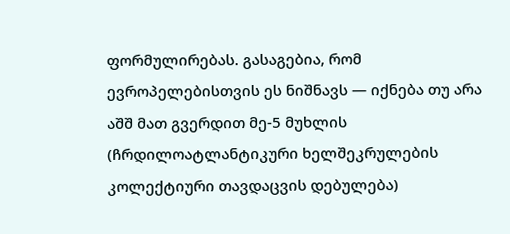ფორმულირებას. გასაგებია, რომ ევროპელებისთვის ეს ნიშნავს — იქნება თუ არა აშშ მათ გვერდით მე-5 მუხლის (ჩრდილოატლანტიკური ხელშეკრულების კოლექტიური თავდაცვის დებულება)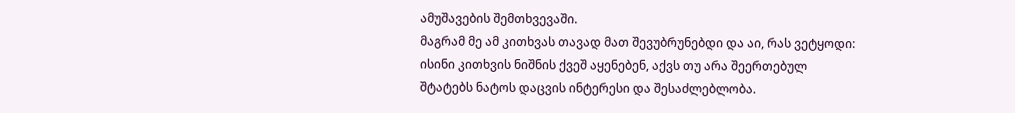ამუშავების შემთხვევაში.
მაგრამ მე ამ კითხვას თავად მათ შევუბრუნებდი და აი, რას ვეტყოდი: ისინი კითხვის ნიშნის ქვეშ აყენებენ, აქვს თუ არა შეერთებულ შტატებს ნატოს დაცვის ინტერესი და შესაძლებლობა.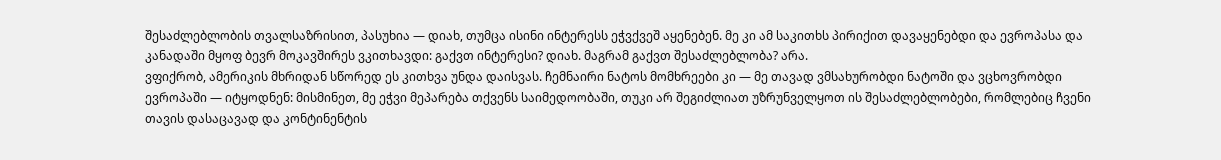შესაძლებლობის თვალსაზრისით, პასუხია — დიახ, თუმცა ისინი ინტერესს ეჭვქვეშ აყენებენ. მე კი ამ საკითხს პირიქით დავაყენებდი და ევროპასა და კანადაში მყოფ ბევრ მოკავშირეს ვკითხავდი: გაქვთ ინტერესი? დიახ. მაგრამ გაქვთ შესაძლებლობა? არა.
ვფიქრობ, ამერიკის მხრიდან სწორედ ეს კითხვა უნდა დაისვას. ჩემნაირი ნატოს მომხრეები კი — მე თავად ვმსახურობდი ნატოში და ვცხოვრობდი ევროპაში — იტყოდნენ: მისმინეთ, მე ეჭვი მეპარება თქვენს საიმედოობაში, თუკი არ შეგიძლიათ უზრუნველყოთ ის შესაძლებლობები, რომლებიც ჩვენი თავის დასაცავად და კონტინენტის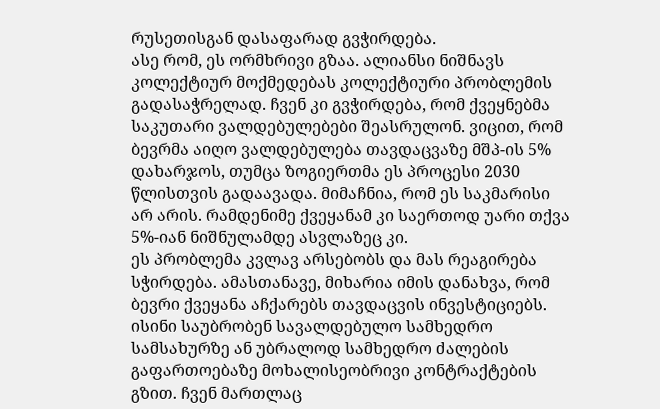რუსეთისგან დასაფარად გვჭირდება.
ასე რომ, ეს ორმხრივი გზაა. ალიანსი ნიშნავს კოლექტიურ მოქმედებას კოლექტიური პრობლემის გადასაჭრელად. ჩვენ კი გვჭირდება, რომ ქვეყნებმა საკუთარი ვალდებულებები შეასრულონ. ვიცით, რომ ბევრმა აიღო ვალდებულება თავდაცვაზე მშპ-ის 5% დახარჯოს, თუმცა ზოგიერთმა ეს პროცესი 2030 წლისთვის გადაავადა. მიმაჩნია, რომ ეს საკმარისი არ არის. რამდენიმე ქვეყანამ კი საერთოდ უარი თქვა 5%-იან ნიშნულამდე ასვლაზეც კი.
ეს პრობლემა კვლავ არსებობს და მას რეაგირება სჭირდება. ამასთანავე, მიხარია იმის დანახვა, რომ ბევრი ქვეყანა აჩქარებს თავდაცვის ინვესტიციებს. ისინი საუბრობენ სავალდებულო სამხედრო სამსახურზე ან უბრალოდ სამხედრო ძალების გაფართოებაზე მოხალისეობრივი კონტრაქტების გზით. ჩვენ მართლაც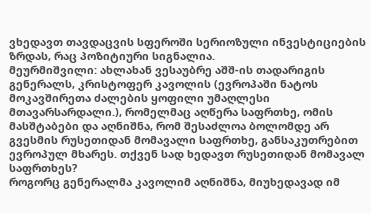ვხედავთ თავდაცვის სფეროში სერიოზული ინვესტიციების ზრდას, რაც პოზიტიური სიგნალია.
მეურმიშვილი: ახლახან ვესაუბრე აშშ-ის თადარიგის გენერალს, კრისტოფერ კავოლის (ევროპაში ნატოს მოკავშირეთა ძალების ყოფილი უმაღლესი მთავარსარდალი.), რომელმაც აღწერა საფრთხე, ომის მასშტაბები და აღნიშნა, რომ შესაძლოა ბოლომდე არ გვესმის რუსეთიდან მომავალი საფრთხე, განსაკუთრებით ევროპულ მხარეს. თქვენ სად ხედავთ რუსეთიდან მომავალ საფრთხეს?
როგორც გენერალმა კავოლიმ აღნიშნა, მიუხედავად იმ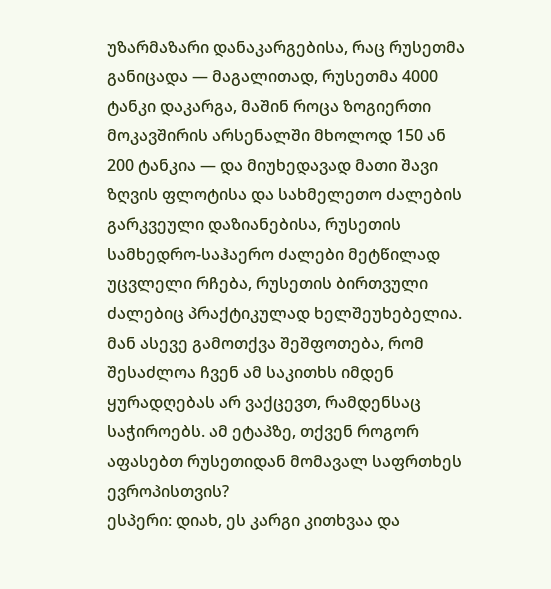უზარმაზარი დანაკარგებისა, რაც რუსეთმა განიცადა — მაგალითად, რუსეთმა 4000 ტანკი დაკარგა, მაშინ როცა ზოგიერთი მოკავშირის არსენალში მხოლოდ 150 ან 200 ტანკია — და მიუხედავად მათი შავი ზღვის ფლოტისა და სახმელეთო ძალების გარკვეული დაზიანებისა, რუსეთის სამხედრო-საჰაერო ძალები მეტწილად უცვლელი რჩება, რუსეთის ბირთვული ძალებიც პრაქტიკულად ხელშეუხებელია. მან ასევე გამოთქვა შეშფოთება, რომ შესაძლოა ჩვენ ამ საკითხს იმდენ ყურადღებას არ ვაქცევთ, რამდენსაც საჭიროებს. ამ ეტაპზე, თქვენ როგორ აფასებთ რუსეთიდან მომავალ საფრთხეს ევროპისთვის?
ესპერი: დიახ, ეს კარგი კითხვაა და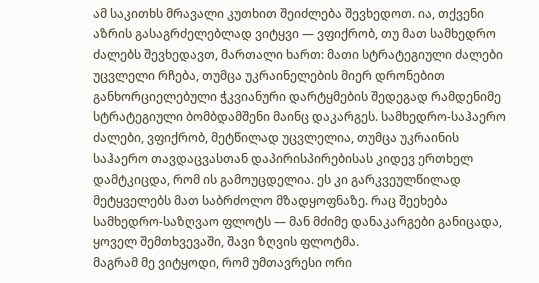ამ საკითხს მრავალი კუთხით შეიძლება შევხედოთ. ია, თქვენი აზრის გასაგრძელებლად ვიტყვი — ვფიქრობ, თუ მათ სამხედრო ძალებს შევხედავთ, მართალი ხართ: მათი სტრატეგიული ძალები უცვლელი რჩება, თუმცა უკრაინელების მიერ დრონებით განხორციელებული ჭკვიანური დარტყმების შედეგად რამდენიმე სტრატეგიული ბომბდამშენი მაინც დაკარგეს. სამხედრო-საჰაერო ძალები, ვფიქრობ, მეტწილად უცვლელია, თუმცა უკრაინის საჰაერო თავდაცვასთან დაპირისპირებისას კიდევ ერთხელ დამტკიცდა, რომ ის გამოუცდელია. ეს კი გარკვეულწილად მეტყველებს მათ საბრძოლო მზადყოფნაზე. რაც შეეხება სამხედრო-საზღვაო ფლოტს — მან მძიმე დანაკარგები განიცადა, ყოველ შემთხვევაში, შავი ზღვის ფლოტმა.
მაგრამ მე ვიტყოდი, რომ უმთავრესი ორი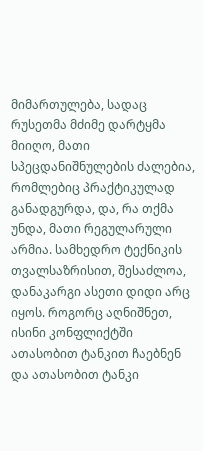მიმართულება, სადაც რუსეთმა მძიმე დარტყმა მიიღო, მათი სპეცდანიშნულების ძალებია, რომლებიც პრაქტიკულად განადგურდა, და, რა თქმა უნდა, მათი რეგულარული არმია. სამხედრო ტექნიკის თვალსაზრისით, შესაძლოა, დანაკარგი ასეთი დიდი არც იყოს. როგორც აღნიშნეთ, ისინი კონფლიქტში ათასობით ტანკით ჩაებნენ და ათასობით ტანკი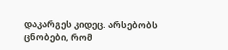დაკარგეს კიდეც. არსებობს ცნობები, რომ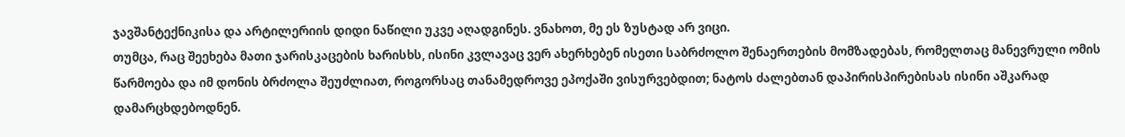ჯავშანტექნიკისა და არტილერიის დიდი ნაწილი უკვე აღადგინეს. ვნახოთ, მე ეს ზუსტად არ ვიცი.
თუმცა, რაც შეეხება მათი ჯარისკაცების ხარისხს, ისინი კვლავაც ვერ ახერხებენ ისეთი საბრძოლო შენაერთების მომზადებას, რომელთაც მანევრული ომის წარმოება და იმ დონის ბრძოლა შეუძლიათ, როგორსაც თანამედროვე ეპოქაში ვისურვებდით; ნატოს ძალებთან დაპირისპირებისას ისინი აშკარად დამარცხდებოდნენ.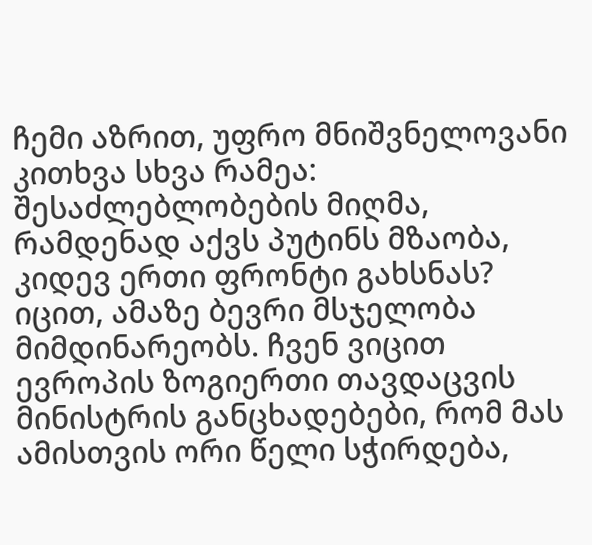ჩემი აზრით, უფრო მნიშვნელოვანი კითხვა სხვა რამეა: შესაძლებლობების მიღმა, რამდენად აქვს პუტინს მზაობა, კიდევ ერთი ფრონტი გახსნას? იცით, ამაზე ბევრი მსჯელობა მიმდინარეობს. ჩვენ ვიცით ევროპის ზოგიერთი თავდაცვის მინისტრის განცხადებები, რომ მას ამისთვის ორი წელი სჭირდება,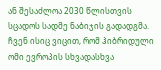ან შესაძლოა 2030 წლისთვის სცადოს სადმე ნაბიჯის გადადგმა. ჩვენ ისიც ვიცით, რომ ჰიბრიდული ომი ევროპის სხვადასხვა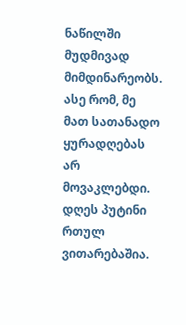ნაწილში მუდმივად მიმდინარეობს. ასე რომ, მე მათ სათანადო ყურადღებას არ მოვაკლებდი.
დღეს პუტინი რთულ ვითარებაშია.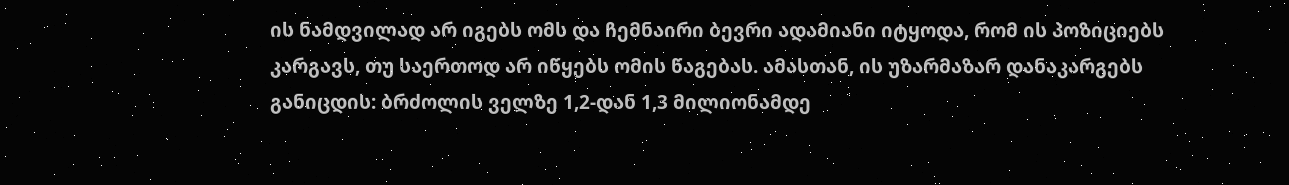ის ნამდვილად არ იგებს ომს და ჩემნაირი ბევრი ადამიანი იტყოდა, რომ ის პოზიციებს კარგავს, თუ საერთოდ არ იწყებს ომის წაგებას. ამასთან, ის უზარმაზარ დანაკარგებს განიცდის: ბრძოლის ველზე 1,2-დან 1,3 მილიონამდე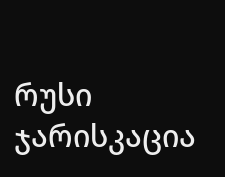რუსი ჯარისკაცია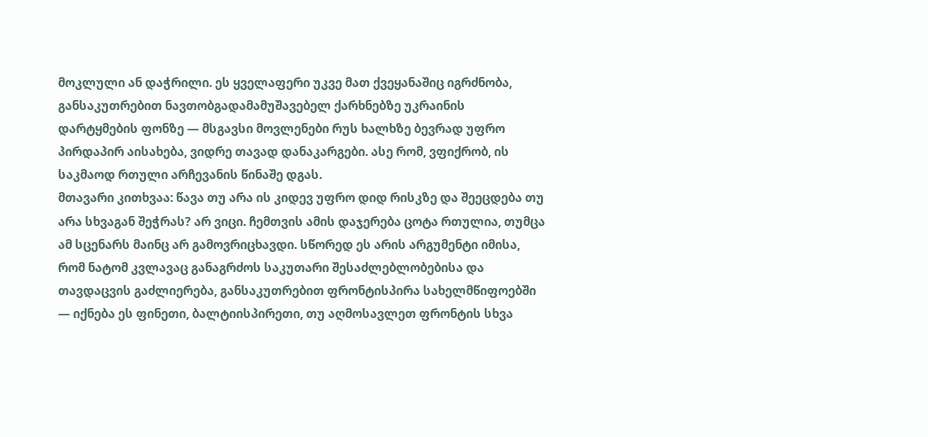მოკლული ან დაჭრილი. ეს ყველაფერი უკვე მათ ქვეყანაშიც იგრძნობა, განსაკუთრებით ნავთობგადამამუშავებელ ქარხნებზე უკრაინის დარტყმების ფონზე — მსგავსი მოვლენები რუს ხალხზე ბევრად უფრო პირდაპირ აისახება, ვიდრე თავად დანაკარგები. ასე რომ, ვფიქრობ, ის საკმაოდ რთული არჩევანის წინაშე დგას.
მთავარი კითხვაა: წავა თუ არა ის კიდევ უფრო დიდ რისკზე და შეეცდება თუ არა სხვაგან შეჭრას? არ ვიცი. ჩემთვის ამის დაჯერება ცოტა რთულია, თუმცა ამ სცენარს მაინც არ გამოვრიცხავდი. სწორედ ეს არის არგუმენტი იმისა, რომ ნატომ კვლავაც განაგრძოს საკუთარი შესაძლებლობებისა და თავდაცვის გაძლიერება, განსაკუთრებით ფრონტისპირა სახელმწიფოებში — იქნება ეს ფინეთი, ბალტიისპირეთი, თუ აღმოსავლეთ ფრონტის სხვა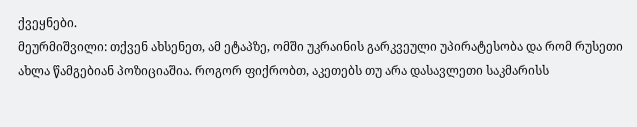ქვეყნები.
მეურმიშვილი: თქვენ ახსენეთ, ამ ეტაპზე, ომში უკრაინის გარკვეული უპირატესობა და რომ რუსეთი ახლა წამგებიან პოზიციაშია. როგორ ფიქრობთ, აკეთებს თუ არა დასავლეთი საკმარისს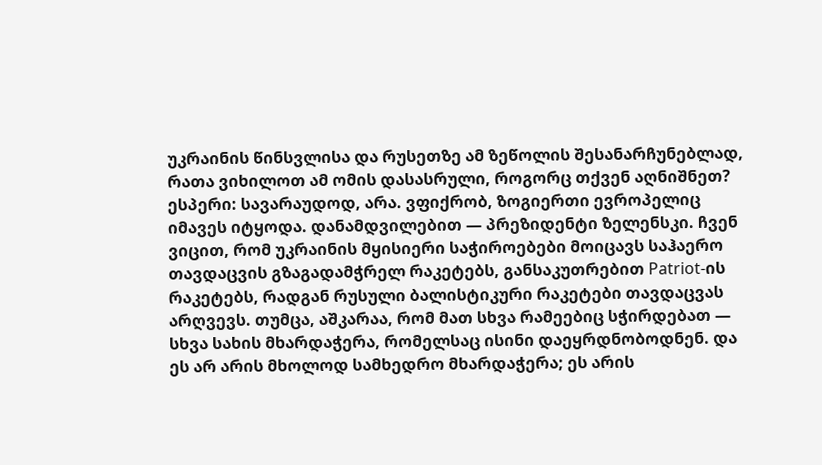უკრაინის წინსვლისა და რუსეთზე ამ ზეწოლის შესანარჩუნებლად, რათა ვიხილოთ ამ ომის დასასრული, როგორც თქვენ აღნიშნეთ?
ესპერი: სავარაუდოდ, არა. ვფიქრობ, ზოგიერთი ევროპელიც იმავეს იტყოდა. დანამდვილებით — პრეზიდენტი ზელენსკი. ჩვენ ვიცით, რომ უკრაინის მყისიერი საჭიროებები მოიცავს საჰაერო თავდაცვის გზაგადამჭრელ რაკეტებს, განსაკუთრებით Patriot-ის რაკეტებს, რადგან რუსული ბალისტიკური რაკეტები თავდაცვას არღვევს. თუმცა, აშკარაა, რომ მათ სხვა რამეებიც სჭირდებათ — სხვა სახის მხარდაჭერა, რომელსაც ისინი დაეყრდნობოდნენ. და ეს არ არის მხოლოდ სამხედრო მხარდაჭერა; ეს არის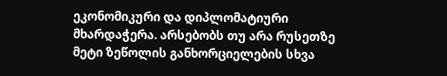ეკონომიკური და დიპლომატიური მხარდაჭერა. არსებობს თუ არა რუსეთზე მეტი ზეწოლის განხორციელების სხვა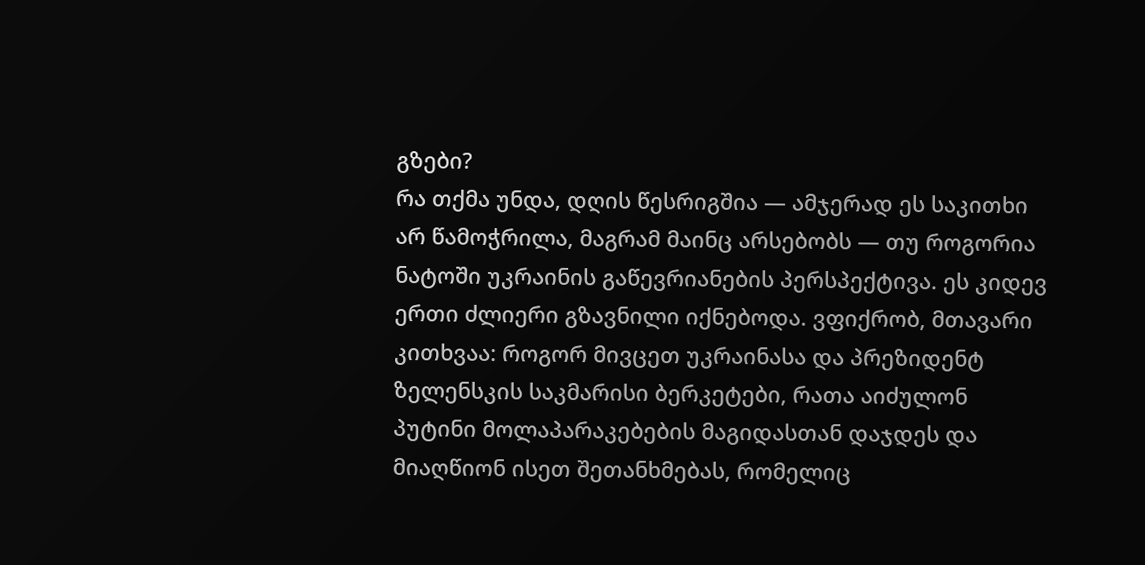გზები?
რა თქმა უნდა, დღის წესრიგშია — ამჯერად ეს საკითხი არ წამოჭრილა, მაგრამ მაინც არსებობს — თუ როგორია ნატოში უკრაინის გაწევრიანების პერსპექტივა. ეს კიდევ ერთი ძლიერი გზავნილი იქნებოდა. ვფიქრობ, მთავარი კითხვაა: როგორ მივცეთ უკრაინასა და პრეზიდენტ ზელენსკის საკმარისი ბერკეტები, რათა აიძულონ პუტინი მოლაპარაკებების მაგიდასთან დაჯდეს და მიაღწიონ ისეთ შეთანხმებას, რომელიც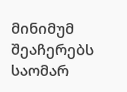მინიმუმ შეაჩერებს საომარ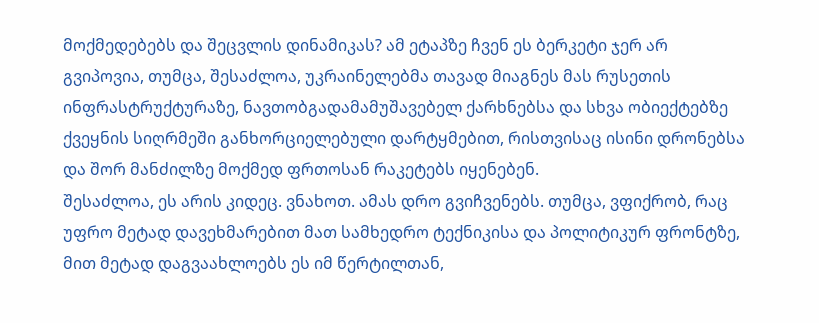მოქმედებებს და შეცვლის დინამიკას? ამ ეტაპზე ჩვენ ეს ბერკეტი ჯერ არ გვიპოვია, თუმცა, შესაძლოა, უკრაინელებმა თავად მიაგნეს მას რუსეთის ინფრასტრუქტურაზე, ნავთობგადამამუშავებელ ქარხნებსა და სხვა ობიექტებზე ქვეყნის სიღრმეში განხორციელებული დარტყმებით, რისთვისაც ისინი დრონებსა და შორ მანძილზე მოქმედ ფრთოსან რაკეტებს იყენებენ.
შესაძლოა, ეს არის კიდეც. ვნახოთ. ამას დრო გვიჩვენებს. თუმცა, ვფიქრობ, რაც უფრო მეტად დავეხმარებით მათ სამხედრო ტექნიკისა და პოლიტიკურ ფრონტზე, მით მეტად დაგვაახლოებს ეს იმ წერტილთან,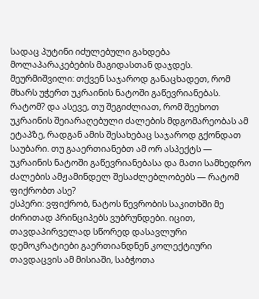სადაც პუტინი იძულებული გახდება მოლაპარაკებების მაგიდასთან დაჯდეს.
მეურმიშვილი: თქვენ საჯაროდ განაცხადეთ, რომ მხარს უჭერთ უკრაინის ნატოში გაწევრიანებას. რატომ? და ასევე, თუ შეგიძლიათ, რომ შეეხოთ უკრაინის შეიარაღებული ძალების მდგომარეობას ამ ეტაპზე, რადგან ამის შესახებაც საჯაროდ გქონდათ საუბარი. თუ გააერთიანებთ ამ ორ ასპექტს — უკრაინის ნატოში გაწევრიანებასა და მათი სამხედრო ძალების ამჟამინდელ შესაძლებლობებს — რატომ ფიქრობთ ასე?
ესპერი: ვფიქრობ, ნატოს წევრობის საკითხში მე ძირითად პრინციპებს ვუბრუნდები. იცით, თავდაპირველად სწორედ დასავლური დემოკრატიები გაერთიანდნენ კოლექტიური თავდაცვის ამ მისიაში, საბჭოთა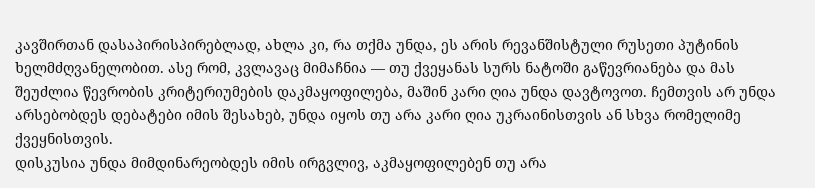კავშირთან დასაპირისპირებლად, ახლა კი, რა თქმა უნდა, ეს არის რევანშისტული რუსეთი პუტინის ხელმძღვანელობით. ასე რომ, კვლავაც მიმაჩნია — თუ ქვეყანას სურს ნატოში გაწევრიანება და მას შეუძლია წევრობის კრიტერიუმების დაკმაყოფილება, მაშინ კარი ღია უნდა დავტოვოთ. ჩემთვის არ უნდა არსებობდეს დებატები იმის შესახებ, უნდა იყოს თუ არა კარი ღია უკრაინისთვის ან სხვა რომელიმე ქვეყნისთვის.
დისკუსია უნდა მიმდინარეობდეს იმის ირგვლივ, აკმაყოფილებენ თუ არა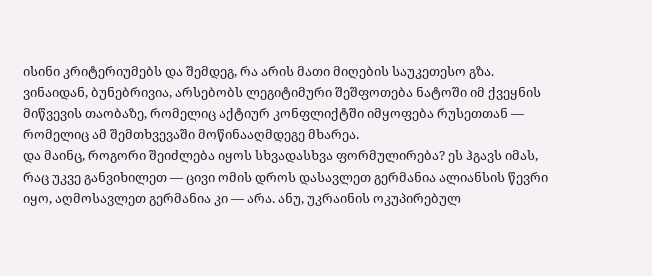ისინი კრიტერიუმებს და შემდეგ, რა არის მათი მიღების საუკეთესო გზა. ვინაიდან, ბუნებრივია, არსებობს ლეგიტიმური შეშფოთება ნატოში იმ ქვეყნის მიწვევის თაობაზე, რომელიც აქტიურ კონფლიქტში იმყოფება რუსეთთან — რომელიც ამ შემთხვევაში მოწინააღმდეგე მხარეა.
და მაინც, როგორი შეიძლება იყოს სხვადასხვა ფორმულირება? ეს ჰგავს იმას, რაც უკვე განვიხილეთ — ცივი ომის დროს დასავლეთ გერმანია ალიანსის წევრი იყო, აღმოსავლეთ გერმანია კი — არა. ანუ, უკრაინის ოკუპირებულ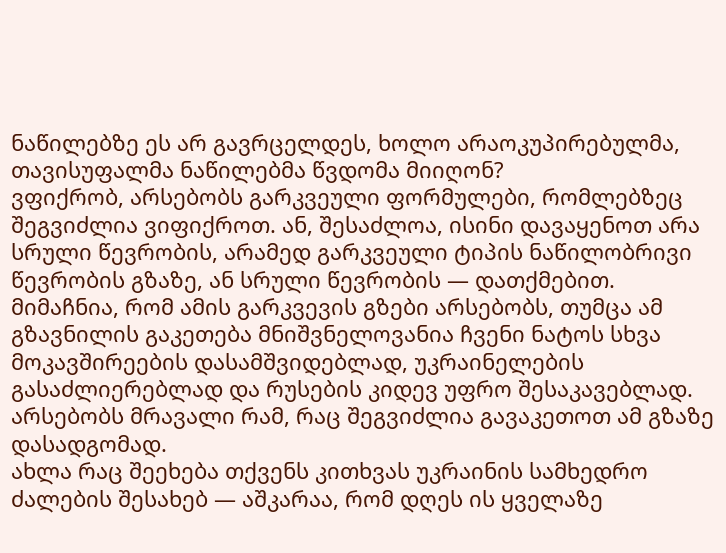ნაწილებზე ეს არ გავრცელდეს, ხოლო არაოკუპირებულმა, თავისუფალმა ნაწილებმა წვდომა მიიღონ?
ვფიქრობ, არსებობს გარკვეული ფორმულები, რომლებზეც შეგვიძლია ვიფიქროთ. ან, შესაძლოა, ისინი დავაყენოთ არა სრული წევრობის, არამედ გარკვეული ტიპის ნაწილობრივი წევრობის გზაზე, ან სრული წევრობის — დათქმებით.
მიმაჩნია, რომ ამის გარკვევის გზები არსებობს, თუმცა ამ გზავნილის გაკეთება მნიშვნელოვანია ჩვენი ნატოს სხვა მოკავშირეების დასამშვიდებლად, უკრაინელების გასაძლიერებლად და რუსების კიდევ უფრო შესაკავებლად. არსებობს მრავალი რამ, რაც შეგვიძლია გავაკეთოთ ამ გზაზე დასადგომად.
ახლა რაც შეეხება თქვენს კითხვას უკრაინის სამხედრო ძალების შესახებ — აშკარაა, რომ დღეს ის ყველაზე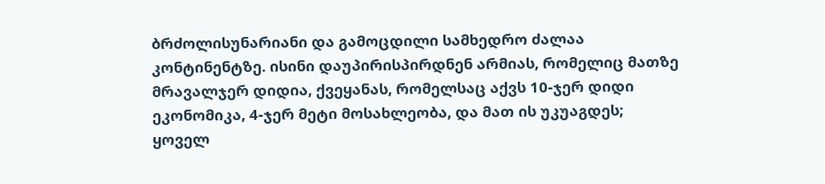ბრძოლისუნარიანი და გამოცდილი სამხედრო ძალაა კონტინენტზე. ისინი დაუპირისპირდნენ არმიას, რომელიც მათზე მრავალჯერ დიდია, ქვეყანას, რომელსაც აქვს 10-ჯერ დიდი ეკონომიკა, 4-ჯერ მეტი მოსახლეობა, და მათ ის უკუაგდეს; ყოველ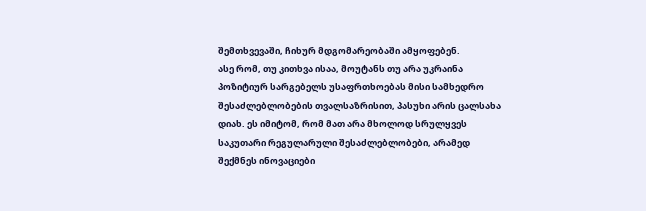შემთხვევაში, ჩიხურ მდგომარეობაში ამყოფებენ.
ასე რომ, თუ კითხვა ისაა, მოუტანს თუ არა უკრაინა პოზიტიურ სარგებელს უსაფრთხოებას მისი სამხედრო შესაძლებლობების თვალსაზრისით, პასუხი არის ცალსახა დიახ. ეს იმიტომ, რომ მათ არა მხოლოდ სრულყვეს საკუთარი რეგულარული შესაძლებლობები, არამედ შექმნეს ინოვაციები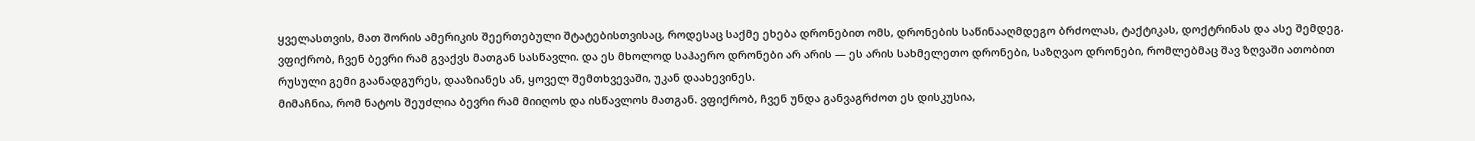ყველასთვის, მათ შორის ამერიკის შეერთებული შტატებისთვისაც, როდესაც საქმე ეხება დრონებით ომს, დრონების საწინააღმდეგო ბრძოლას, ტაქტიკას, დოქტრინას და ასე შემდეგ. ვფიქრობ, ჩვენ ბევრი რამ გვაქვს მათგან სასწავლი. და ეს მხოლოდ საჰაერო დრონები არ არის — ეს არის სახმელეთო დრონები, საზღვაო დრონები, რომლებმაც შავ ზღვაში ათობით რუსული გემი გაანადგურეს, დააზიანეს ან, ყოველ შემთხვევაში, უკან დაახევინეს.
მიმაჩნია, რომ ნატოს შეუძლია ბევრი რამ მიიღოს და ისწავლოს მათგან. ვფიქრობ, ჩვენ უნდა განვაგრძოთ ეს დისკუსია,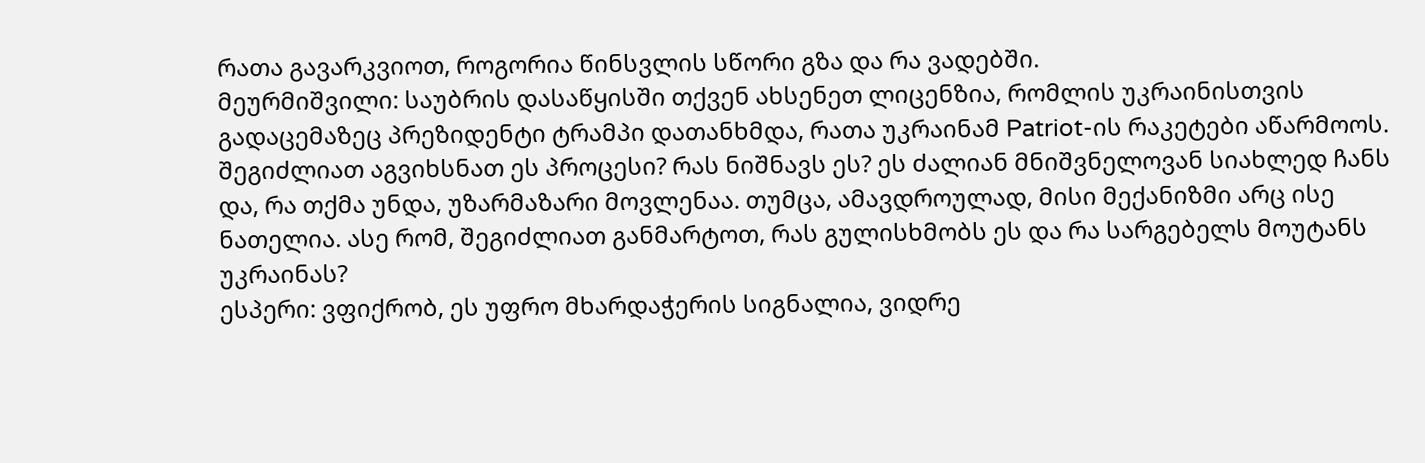რათა გავარკვიოთ, როგორია წინსვლის სწორი გზა და რა ვადებში.
მეურმიშვილი: საუბრის დასაწყისში თქვენ ახსენეთ ლიცენზია, რომლის უკრაინისთვის გადაცემაზეც პრეზიდენტი ტრამპი დათანხმდა, რათა უკრაინამ Patriot-ის რაკეტები აწარმოოს. შეგიძლიათ აგვიხსნათ ეს პროცესი? რას ნიშნავს ეს? ეს ძალიან მნიშვნელოვან სიახლედ ჩანს და, რა თქმა უნდა, უზარმაზარი მოვლენაა. თუმცა, ამავდროულად, მისი მექანიზმი არც ისე ნათელია. ასე რომ, შეგიძლიათ განმარტოთ, რას გულისხმობს ეს და რა სარგებელს მოუტანს უკრაინას?
ესპერი: ვფიქრობ, ეს უფრო მხარდაჭერის სიგნალია, ვიდრე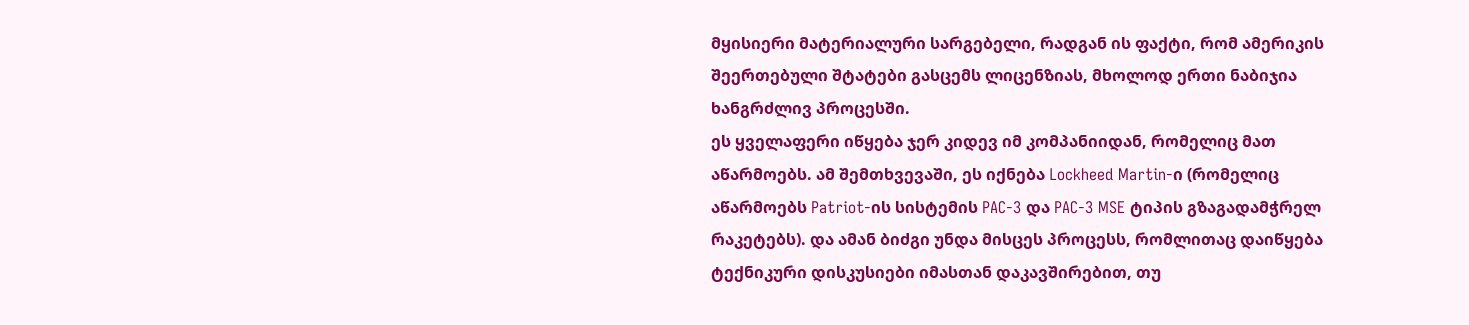მყისიერი მატერიალური სარგებელი, რადგან ის ფაქტი, რომ ამერიკის შეერთებული შტატები გასცემს ლიცენზიას, მხოლოდ ერთი ნაბიჯია ხანგრძლივ პროცესში.
ეს ყველაფერი იწყება ჯერ კიდევ იმ კომპანიიდან, რომელიც მათ აწარმოებს. ამ შემთხვევაში, ეს იქნება Lockheed Martin-ი (რომელიც აწარმოებს Patriot-ის სისტემის PAC-3 და PAC-3 MSE ტიპის გზაგადამჭრელ რაკეტებს). და ამან ბიძგი უნდა მისცეს პროცესს, რომლითაც დაიწყება ტექნიკური დისკუსიები იმასთან დაკავშირებით, თუ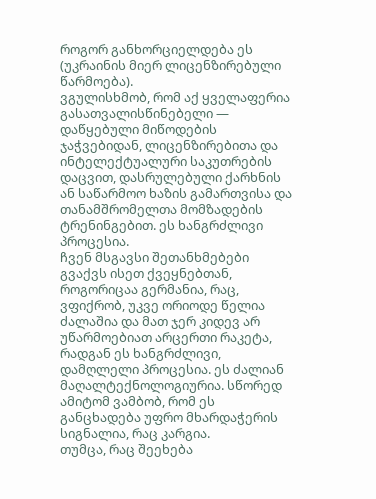როგორ განხორციელდება ეს (უკრაინის მიერ ლიცენზირებული წარმოება).
ვგულისხმობ, რომ აქ ყველაფერია გასათვალისწინებელი — დაწყებული მიწოდების ჯაჭვებიდან, ლიცენზირებითა და ინტელექტუალური საკუთრების დაცვით, დასრულებული ქარხნის ან საწარმოო ხაზის გამართვისა და თანამშრომელთა მომზადების ტრენინგებით. ეს ხანგრძლივი პროცესია.
ჩვენ მსგავსი შეთანხმებები გვაქვს ისეთ ქვეყნებთან, როგორიცაა გერმანია, რაც, ვფიქრობ, უკვე ორიოდე წელია ძალაშია და მათ ჯერ კიდევ არ უწარმოებიათ არცერთი რაკეტა, რადგან ეს ხანგრძლივი, დამღლელი პროცესია. ეს ძალიან მაღალტექნოლოგიურია. სწორედ ამიტომ ვამბობ, რომ ეს განცხადება უფრო მხარდაჭერის სიგნალია, რაც კარგია.
თუმცა, რაც შეეხება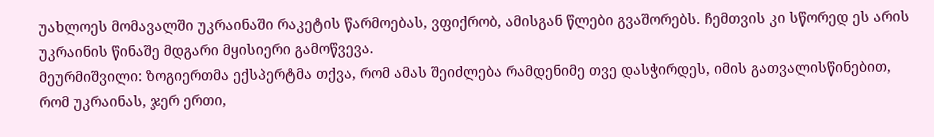უახლოეს მომავალში უკრაინაში რაკეტის წარმოებას, ვფიქრობ, ამისგან წლები გვაშორებს. ჩემთვის კი სწორედ ეს არის უკრაინის წინაშე მდგარი მყისიერი გამოწვევა.
მეურმიშვილი: ზოგიერთმა ექსპერტმა თქვა, რომ ამას შეიძლება რამდენიმე თვე დასჭირდეს, იმის გათვალისწინებით, რომ უკრაინას, ჯერ ერთი,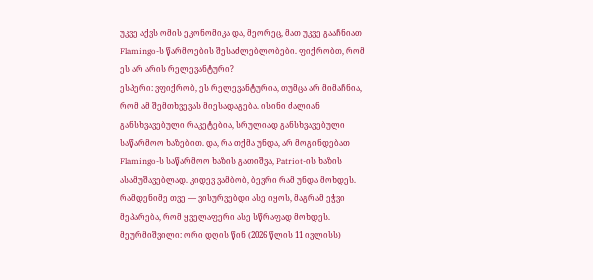უკვე აქვს ომის ეკონომიკა და, მეორეც, მათ უკვე გააჩნიათ Flamingo-ს წარმოების შესაძლებლობები. ფიქრობთ, რომ ეს არ არის რელევანტური?
ესპერი: ვფიქრობ, ეს რელევანტურია, თუმცა არ მიმაჩნია, რომ ამ შემთხვევას მიესადაგება. ისინი ძალიან განსხვავებული რაკეტებია, სრულიად განსხვავებული საწარმოო ხაზებით. და, რა თქმა უნდა, არ მოგინდებათ Flamingo-ს საწარმოო ხაზის გათიშვა, Patriot-ის ხაზის ასამუშავებლად. კიდევ ვამბობ, ბევრი რამ უნდა მოხდეს. რამდენიმე თვე — ვისურვებდი ასე იყოს, მაგრამ ეჭვი მეპარება, რომ ყველაფერი ასე სწრაფად მოხდეს.
მეურმიშვილი: ორი დღის წინ (2026 წლის 11 ივლისს)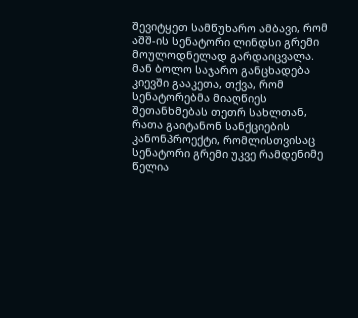შევიტყეთ სამწუხარო ამბავი, რომ აშშ-ის სენატორი ლინდსი გრემი მოულოდნელად გარდაიცვალა. მან ბოლო საჯარო განცხადება კიევში გააკეთა, თქვა, რომ სენატორებმა მიაღწიეს შეთანხმებას თეთრ სახლთან, რათა გაიტანონ სანქციების კანონპროექტი, რომლისთვისაც სენატორი გრემი უკვე რამდენიმე წელია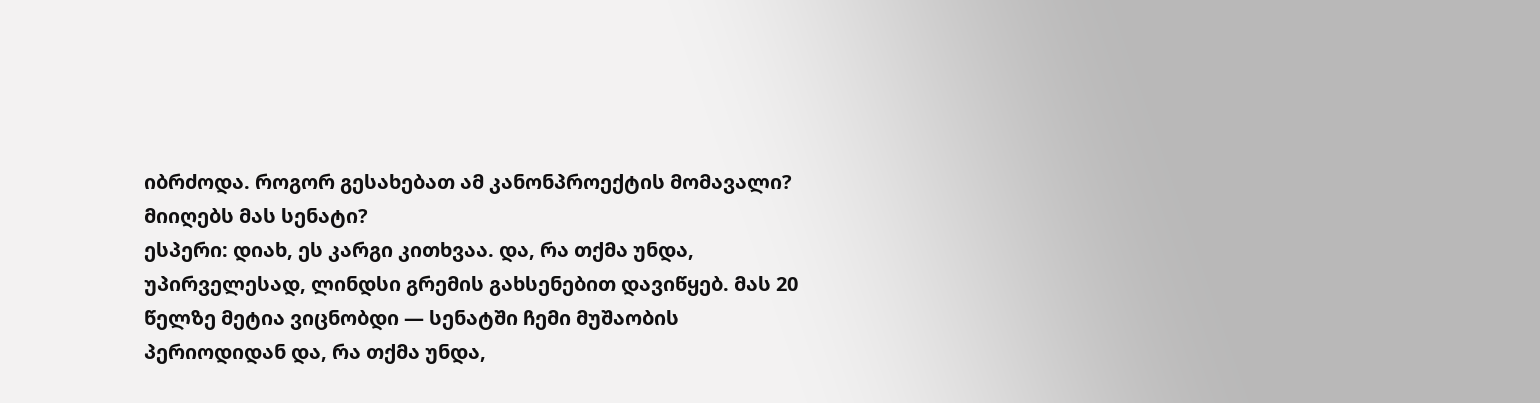იბრძოდა. როგორ გესახებათ ამ კანონპროექტის მომავალი? მიიღებს მას სენატი?
ესპერი: დიახ, ეს კარგი კითხვაა. და, რა თქმა უნდა, უპირველესად, ლინდსი გრემის გახსენებით დავიწყებ. მას 20 წელზე მეტია ვიცნობდი — სენატში ჩემი მუშაობის პერიოდიდან და, რა თქმა უნდა,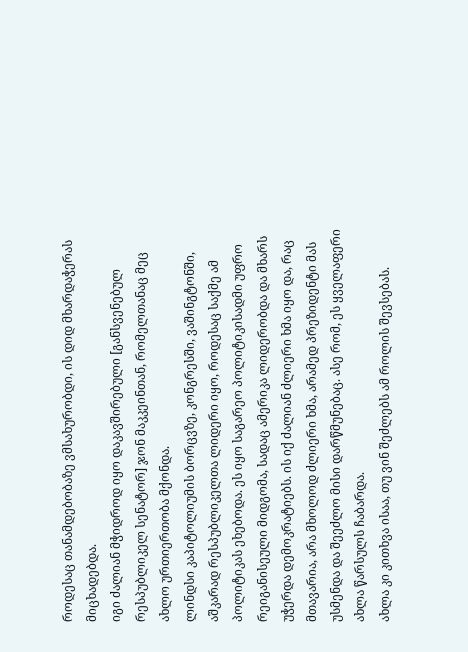როდესაც თანამდებობაზე ვმსახურობდი, ის დიდ მხარდაჭერას მიცხადებდა.
იგი ძალიან მჭიდროდ იყო დაკავშირებული [განსვენებულ რესპუბლიკელ სენატორ] ჯონ მაკკეინთან, რომელთანაც მეც ახლო ურთიერთობა მქონდა.
ლინდსი კაპიტოლიუმის ბორცვზე, კონგრესში, ვაშინგტონში, აშკარად რესპუბლიკელთა ლიდერი იყო, როდესაც საქმე ამ პოლიტიკას ეხებოდა. ეს იყო საგარეო პოლიტიკისადმი უფრო რეიგანისეული მიდგომა, სადაც ამერიკა ლიდერობდა და მხარს უჭერდა დემოკრატიებს. ის იქ ძალიან ძლიერი ხმა იყო და, რაც მთავარია, არა მხოლოდ ძლიერი ხმა, არამედ პრეზიდენტი მას უსმენდა და შეეძლო მისი დარწმუნებაც. ასე რომ, ეს ყველაფერი ახლა წარსულს ჩაბარდა.
ახლა კი კითხვა ისაა, თუ ვინ შეძლებს ამ როლის შევსებას.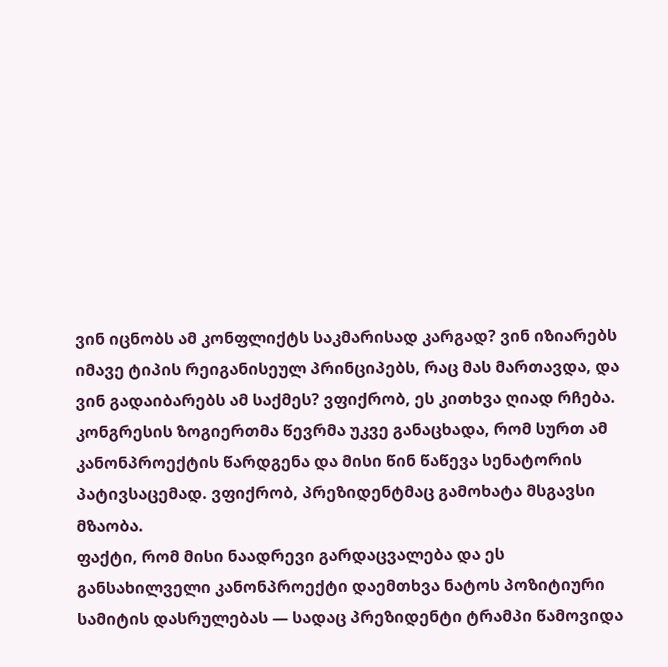ვინ იცნობს ამ კონფლიქტს საკმარისად კარგად? ვინ იზიარებს იმავე ტიპის რეიგანისეულ პრინციპებს, რაც მას მართავდა, და ვინ გადაიბარებს ამ საქმეს? ვფიქრობ, ეს კითხვა ღიად რჩება. კონგრესის ზოგიერთმა წევრმა უკვე განაცხადა, რომ სურთ ამ კანონპროექტის წარდგენა და მისი წინ წაწევა სენატორის პატივსაცემად. ვფიქრობ, პრეზიდენტმაც გამოხატა მსგავსი მზაობა.
ფაქტი, რომ მისი ნაადრევი გარდაცვალება და ეს განსახილველი კანონპროექტი დაემთხვა ნატოს პოზიტიური სამიტის დასრულებას — სადაც პრეზიდენტი ტრამპი წამოვიდა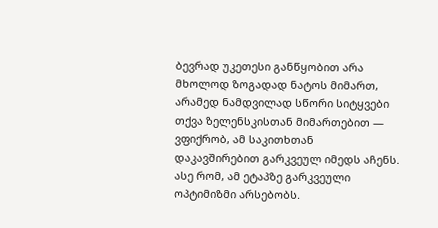ბევრად უკეთესი განწყობით არა მხოლოდ ზოგადად ნატოს მიმართ, არამედ ნამდვილად სწორი სიტყვები თქვა ზელენსკისთან მიმართებით — ვფიქრობ, ამ საკითხთან დაკავშირებით გარკვეულ იმედს აჩენს. ასე რომ, ამ ეტაპზე გარკვეული ოპტიმიზმი არსებობს.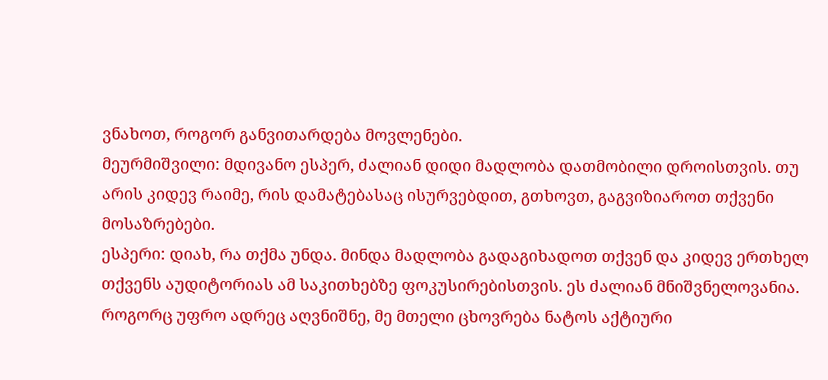ვნახოთ, როგორ განვითარდება მოვლენები.
მეურმიშვილი: მდივანო ესპერ, ძალიან დიდი მადლობა დათმობილი დროისთვის. თუ არის კიდევ რაიმე, რის დამატებასაც ისურვებდით, გთხოვთ, გაგვიზიაროთ თქვენი მოსაზრებები.
ესპერი: დიახ, რა თქმა უნდა. მინდა მადლობა გადაგიხადოთ თქვენ და კიდევ ერთხელ თქვენს აუდიტორიას ამ საკითხებზე ფოკუსირებისთვის. ეს ძალიან მნიშვნელოვანია. როგორც უფრო ადრეც აღვნიშნე, მე მთელი ცხოვრება ნატოს აქტიური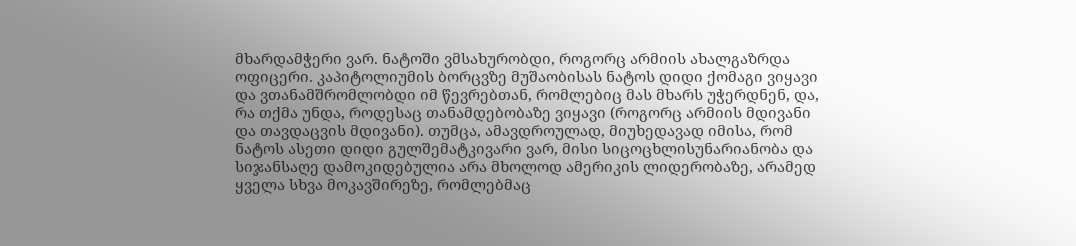მხარდამჭერი ვარ. ნატოში ვმსახურობდი, როგორც არმიის ახალგაზრდა ოფიცერი. კაპიტოლიუმის ბორცვზე მუშაობისას ნატოს დიდი ქომაგი ვიყავი და ვთანამშრომლობდი იმ წევრებთან, რომლებიც მას მხარს უჭერდნენ, და, რა თქმა უნდა, როდესაც თანამდებობაზე ვიყავი (როგორც არმიის მდივანი და თავდაცვის მდივანი). თუმცა, ამავდროულად, მიუხედავად იმისა, რომ ნატოს ასეთი დიდი გულშემატკივარი ვარ, მისი სიცოცხლისუნარიანობა და სიჯანსაღე დამოკიდებულია არა მხოლოდ ამერიკის ლიდერობაზე, არამედ ყველა სხვა მოკავშირეზე, რომლებმაც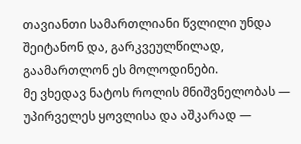თავიანთი სამართლიანი წვლილი უნდა შეიტანონ და, გარკვეულწილად, გაამართლონ ეს მოლოდინები.
მე ვხედავ ნატოს როლის მნიშვნელობას — უპირველეს ყოვლისა და აშკარად —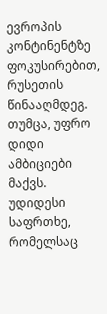ევროპის კონტინენტზე ფოკუსირებით, რუსეთის წინააღმდეგ. თუმცა, უფრო დიდი ამბიციები მაქვს. უდიდესი საფრთხე, რომელსაც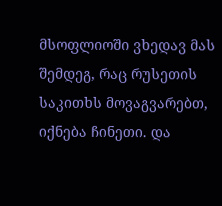მსოფლიოში ვხედავ მას შემდეგ, რაც რუსეთის საკითხს მოვაგვარებთ, იქნება ჩინეთი. და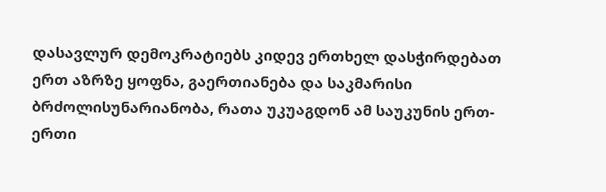დასავლურ დემოკრატიებს კიდევ ერთხელ დასჭირდებათ ერთ აზრზე ყოფნა, გაერთიანება და საკმარისი ბრძოლისუნარიანობა, რათა უკუაგდონ ამ საუკუნის ერთ-ერთი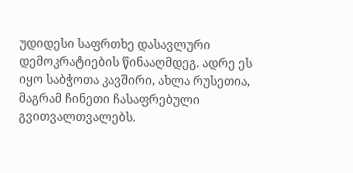უდიდესი საფრთხე დასავლური დემოკრატიების წინააღმდეგ. ადრე ეს იყო საბჭოთა კავშირი, ახლა რუსეთია, მაგრამ ჩინეთი ჩასაფრებული გვითვალთვალებს.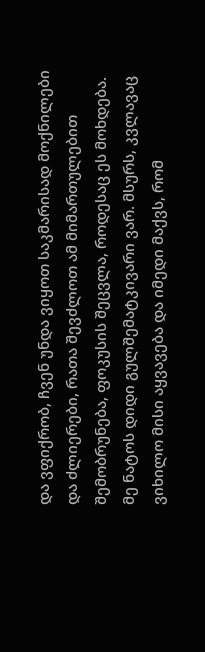და ვფიქრობ, ჩვენ უნდა ვიყოთ საკმარისად მოქნილები და ძლიერები, რათა შევძლოთ ამ მიმართულებით შემობრუნება, ფოკუსის შეცვლა, როდესაც ეს მოხდება.
მე ნატოს დიდი გულშემატკივარი ვარ. მსურს, კვლავაც ვიხილო მისი აყვავება და იმედი მაქვს, რომ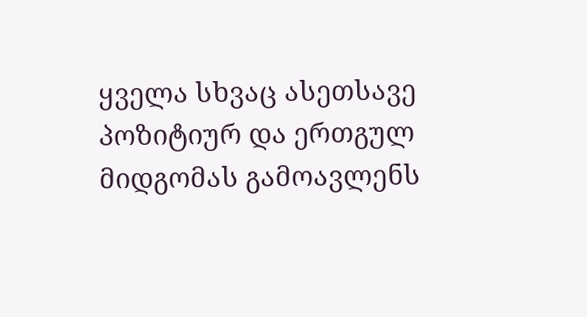ყველა სხვაც ასეთსავე პოზიტიურ და ერთგულ მიდგომას გამოავლენს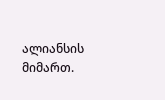ალიანსის მიმართ.